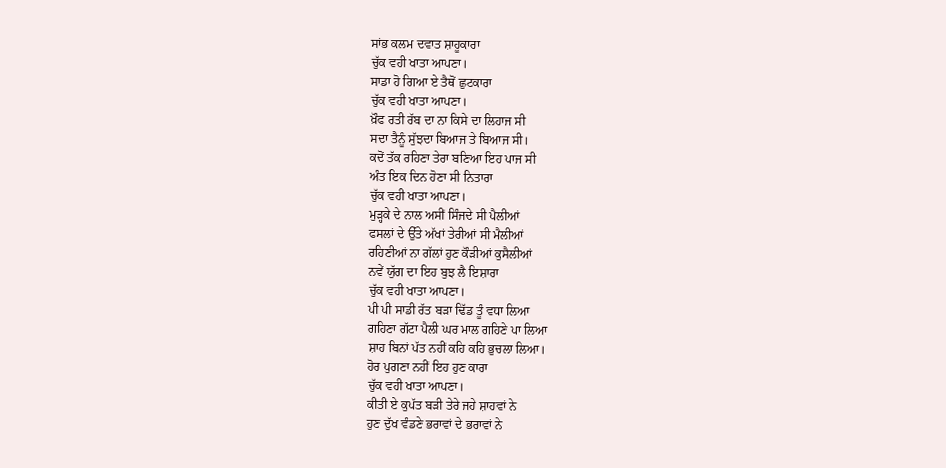ਸਾਂਭ ਕਲਮ ਦਵਾਤ ਸ਼ਾਹੂਕਾਰਾ
ਚੁੱਕ ਵਹੀ ਖਾਤਾ ਆਪਣਾ।
ਸਾਡਾ ਹੋ ਗਿਆ ਏ ਤੈਥੋਂ ਛੁਟਕਾਰਾ
ਚੁੱਕ ਵਹੀ ਖਾਤਾ ਆਪਣਾ।
ਖ਼ੌਫ ਰਤੀ ਰੱਬ ਦਾ ਨਾ ਕਿਸੇ ਦਾ ਲਿਹਾਜ ਸੀ
ਸਦਾ ਤੈਨੂੰ ਸੁੱਝਦਾ ਬਿਆਜ ਤੇ ਬਿਆਜ ਸੀ।
ਕਦੋਂ ਤੱਕ ਰਹਿਣਾ ਤੇਰਾ ਬਣਿਆ ਇਹ ਪਾਜ ਸੀ
ਅੰਤ ਇਕ ਦਿਨ ਹੋਣਾ ਸੀ ਨਿਤਾਰਾ
ਚੁੱਕ ਵਹੀ ਖਾਤਾ ਆਪਣਾ।
ਮੁੜ੍ਹਕੇ ਦੇ ਨਾਲ ਅਸੀਂ ਸਿੰਜਦੇ ਸੀ ਪੈਲੀਆਂ
ਫਸਲਾਂ ਦੇ ਉੱਤੇ ਅੱਖਾਂ ਤੇਰੀਆਂ ਸੀ ਮੈਲੀਆਂ
ਰਹਿਣੀਆਂ ਨਾ ਗੱਲਾਂ ਹੁਣ ਕੌੜੀਆਂ ਕੁਸੈਲੀਆਂ
ਨਵੇਂ ਯੁੱਗ ਦਾ ਇਹ ਬੁਝ ਲੈ ਇਸ਼ਾਰਾ
ਚੁੱਕ ਵਹੀ ਖਾਤਾ ਆਪਣਾ।
ਪੀ ਪੀ ਸਾਡੀ ਰੱਤ ਬੜਾ ਢਿੱਡ ਤੂੰ ਵਧਾ ਲਿਆ
ਗਹਿਣਾ ਗੱਟਾ ਪੈਲੀ ਘਰ ਮਾਲ ਗਹਿਣੇ ਪਾ ਲਿਆ
ਸ਼ਾਹ ਬਿਨਾਂ ਪੱਤ ਨਹੀਂ ਕਹਿ ਕਹਿ ਭੁਚਲਾ ਲਿਆ।
ਹੋਰ ਪੁਗਣਾ ਨਹੀਂ ਇਹ ਹੁਣ ਕਾਰਾ
ਚੁੱਕ ਵਹੀ ਖਾਤਾ ਆਪਣਾ।
ਕੀਤੀ ਏ ਕੁਪੱਤ ਬੜੀ ਤੇਰੇ ਜਹੇ ਸ਼ਾਹਵਾਂ ਨੇ
ਹੁਣ ਦੁੱਖ ਵੰਡਣੇ ਭਰਾਵਾਂ ਦੇ ਭਰਾਵਾਂ ਨੇ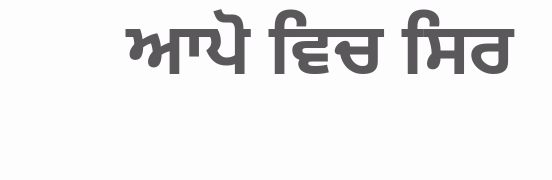ਆਪੋ ਵਿਚ ਸਿਰ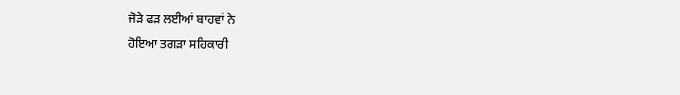ਜੋੜੇ ਫੜ ਲਈਆਂ ਬਾਹਵਾਂ ਨੇ
ਹੋਇਆ ਤਗੜਾ ਸਹਿਕਾਰੀ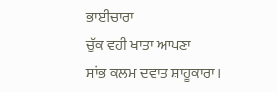ਭਾਈਚਾਰਾ
ਚੁੱਕ ਵਹੀ ਖਾਤਾ ਆਪਣਾ
ਸਾਂਭ ਕਲਮ ਦਵਾਤ ਸ਼ਾਹੂਕਾਰਾ।